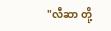"လီဆာ တို့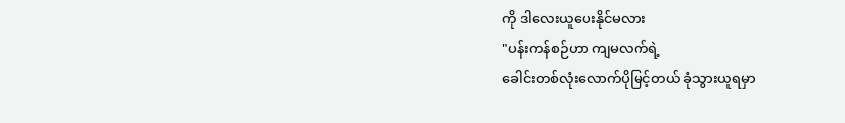ကို ဒါလေးယူပေးနိုင်မလား
"ပန်းကန်စဉ်ဟာ ကျမလက်ရဲ့
ခေါင်းတစ်လုံးလောက်ပိုမြင့်တယ် ခုံသွားယူရမှာ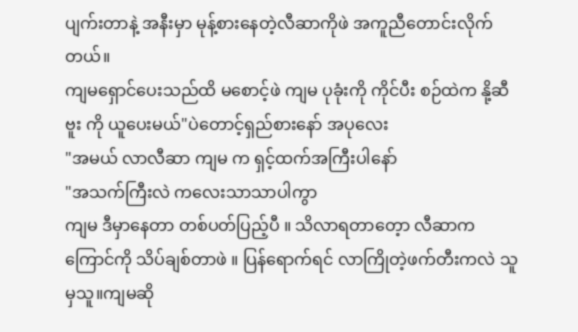ပျက်းတာနဲ့ အနီးမှာ မုန့်စားနေတဲ့လီဆာကိုဖဲ အကူညီတောင်းလိုက်တယ်။
ကျမရှောင်ပေးသည်ထိ မစောင့်ဖဲ ကျမ ပုခုံးကို ကိုင်ပီး စဉ်ထဲက နို့ဆီဗူး ကို ယူပေးမယ်"ပဲတောင့်ရှည်စားနော် အပုလေး
"အမယ် လာလီဆာ ကျမ က ရှင့်ထက်အကြီးပါနော်
"အသက်ကြီးလဲ ကလေးသာသာပါကွာ
ကျမ ဒီမှာနေတာ တစ်ပတ်ပြည့်ပီ ။ သိလာရတာတေ့ာ လီဆာက ကြောင်ကို သိပ်ချစ်တာဖဲ ။ ပြန်ရောက်ရင် လာကြိုတဲ့ဖက်တီးကလဲ သူမှသူ။ကျမဆို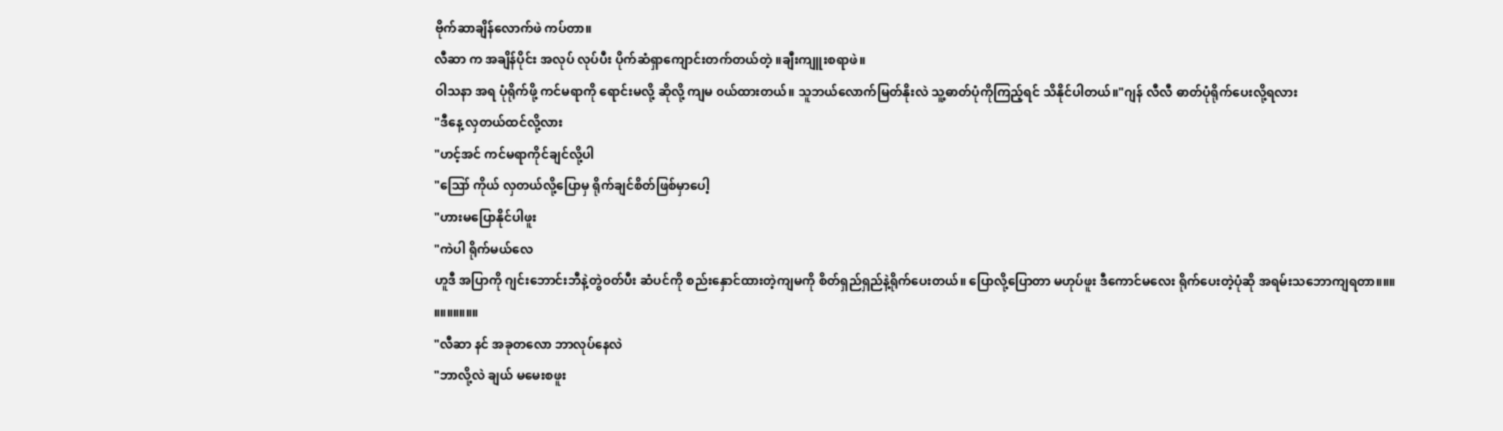ဗိုက်ဆာချိန်လောက်ဖဲ ကပ်တာ။
လီဆာ က အချိန်ပိုင်း အလုပ် လုပ်ပီး ပိုက်ဆံရှာကျောင်းတက်တယ်တဲ့ ။ချီးကျူးစရာဖဲ။
ဝါသနာ အရ ပုံရိုက်ဖို့ ကင်မရာကို ရောင်းမလို့ ဆိုလို့ ကျမ ၀ယ်ထားတယ်။ သူဘယ်လောက်မြတ်နိုးလဲ သူ့ဓာတ်ပုံကိုကြည့်ရင် သိနိုင်ပါတယ်။"ဂျန် လီလီ ဓာတ်ပုံရိုက်ပေးလို့ရလား
"ဒီနေ့ လှတယ်ထင်လို့လား
"ဟင့်အင် ကင်မရာကိုင်ချင်လို့ပါ
"ဪ ကိုယ် လှတယ်လို့ပြောမှ ရိုက်ချင်စိတ်ဖြစ်မှာပေါ့
"ဟားမပြောနိုင်ပါဖူး
"ကဲပါ ရိုက်မယ်လေ
ဟူဒီ အပြာကို ဂျင်းဘောင်းဘီနဲ့တွဲ၀တ်ပီး ဆံပင်ကို စည်းနှောင်ထားတဲ့ကျမကို စိတ်ရှည်ရှည်နဲ့ရိုက်ပေးတယ်။ ပြောလို့ပြောတာ မဟုပ်ဖူး ဒီကောင်မလေး ရိုက်ပေးတဲ့ပုံဆို အရမ်းသဘောကျရတာ။။။
။။။။။။။
"လီဆာ နင် အခုတလော ဘာလုပ်နေလဲ
"ဘာလို့လဲ ချယ် မမေးစဖူး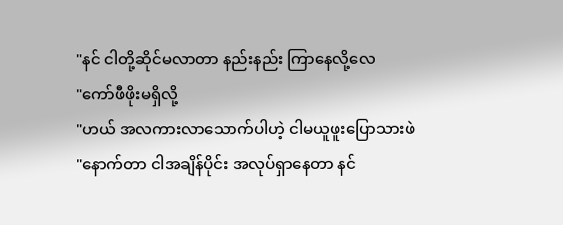"နင် ငါတို့ဆိုင်မလာတာ နည်းနည်း ကြာနေလို့လေ
"ကော်ဖီဖိုးမရှိလို့
"ဟယ် အလကားလာသောက်ပါဟဲ့ ငါမယူဖူးပြောသားဖဲ
"နောက်တာ ငါအချိန်ပိုင်း အလုပ်ရှာနေတာ နင်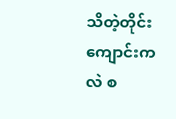သိတဲ့တိုင်း ကျောင်းကလဲ စ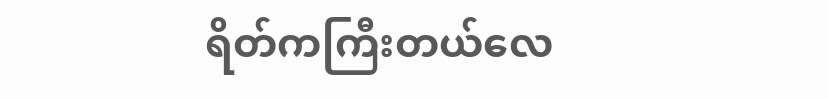ရိတ်ကကြီးတယ်လေ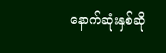နောက်ဆုံးနှစ်ဆို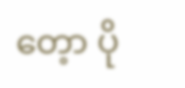တေ့ာ ပို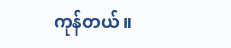ကုန်တယ်။